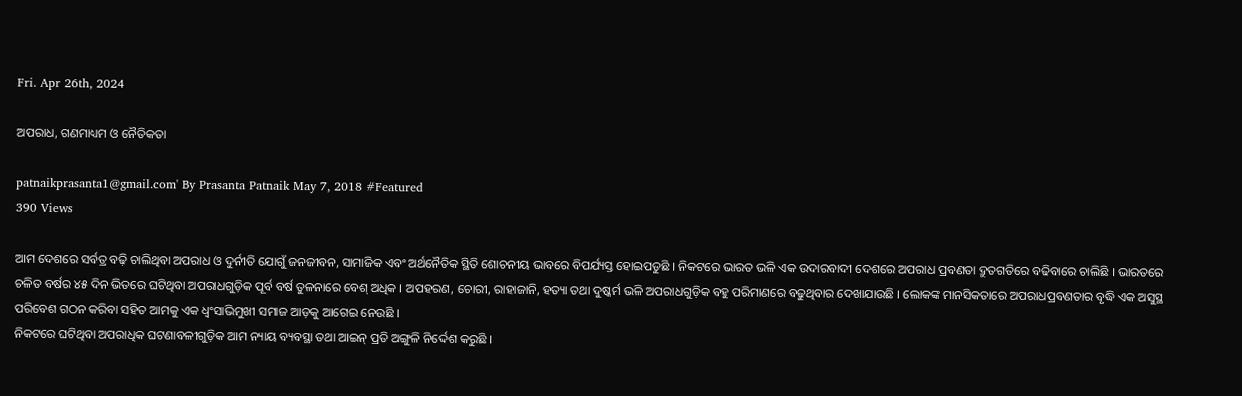Fri. Apr 26th, 2024

ଅପରାଧ, ଗଣମାଧ୍ୟମ ଓ ନୈତିକତା

patnaikprasanta1@gmail.com' By Prasanta Patnaik May 7, 2018 #Featured
390 Views

ଆମ ଦେଶରେ ସର୍ବତ୍ର ବଢ଼ି ଚାଲିଥିବା ଅପରାଧ ଓ ଦୁର୍ନୀତି ଯୋଗୁଁ ଜନଜୀବନ, ସାମାଜିକ ଏବଂ ଅର୍ଥନୈତିକ ସ୍ଥିତି ଶୋଚନୀୟ ଭାବରେ ବିପର୍ଯ୍ୟସ୍ତ ହୋଇପଡୁଛି । ନିକଟରେ ଭାରତ ଭଳି ଏକ ଉଦାରବାଦୀ ଦେଶରେ ଅପରାଧ ପ୍ରବଣତା ଦ୍ରୁତଗତିରେ ବଢିବାରେ ଚାଲିଛି । ଭାରତରେ ଚଳିତ ବର୍ଷର ୪୫ ଦିନ ଭିତରେ ଘଟିଥିବା ଅପରାଧଗୁଡ଼ିକ ପୂର୍ବ ବର୍ଷ ତୁଳନାରେ ବେଶ୍ ଅଧିକ । ଅପହରଣ, ଚୋରୀ, ରାହାଜାନି, ହତ୍ୟା ତଥା ଦୁଷ୍କର୍ମ ଭଳି ଅପରାଧଗୁଡ଼ିକ ବହୁ ପରିମାଣରେ ବଢୁଥିବାର ଦେଖାଯାଉଛି । ଲୋକଙ୍କ ମାନସିକତାରେ ଅପରାଧପ୍ରବଣତାର ବୃଦ୍ଧି ଏକ ଅସୁସ୍ଥ ପରିବେଶ ଗଠନ କରିବା ସହିତ ଆମକୁ ଏକ ଧ୍ୱଂସାଭିମୁଖୀ ସମାଜ ଆଡ଼କୁ ଆଗେଇ ନେଉଛି ।
ନିକଟରେ ଘଟିଥିବା ଅପରାଧିକ ଘଟଣାବଳୀଗୁଡ଼ିକ ଆମ ନ୍ୟାୟ ବ୍ୟବସ୍ଥା ତଥା ଆଇନ୍ ପ୍ରତି ଅଙ୍ଗୁଳି ନିର୍ଦ୍ଦେଶ କରୁଛି ।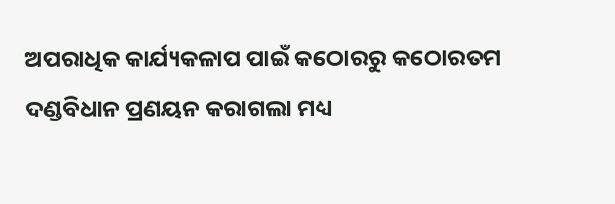ଅପରାଧିକ କାର୍ଯ୍ୟକଳାପ ପାଇଁ କଠୋରରୁ କଠୋରତମ ଦଣ୍ଡବିଧାନ ପ୍ରଣୟନ କରାଗଲା ମଧ୍ୟ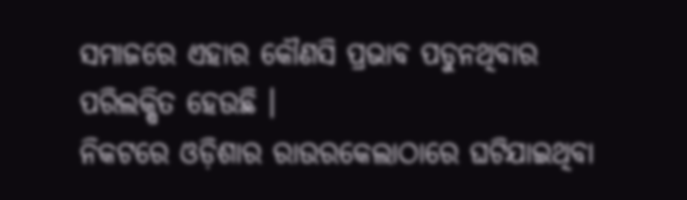ସମାଜରେ ଏହାର କୌଣସି ପ୍ରଭାବ ପଡୁନଥିବାର ପରିଲକ୍ଷିତ ହେଉଛି ।
ନିକଟରେ ଓଡ଼ିଶାର ରାଉରକେଲାଠାରେ ଘଟିଯାଇଥିବା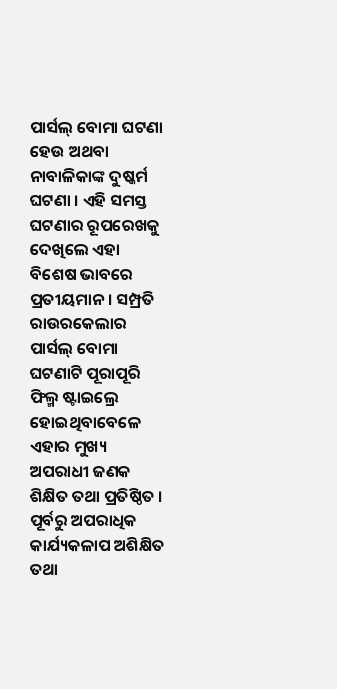ପାର୍ସଲ୍ ବୋମା ଘଟଣା ହେଉ ଅଥବା ନାବାଳିକାଙ୍କ ଦୁଷ୍କର୍ମ ଘଟଣା । ଏହି ସମସ୍ତ ଘଟଣାର ରୂପରେଖକୁ ଦେଖିଲେ ଏହା ବିଶେଷ ଭାବରେ ପ୍ରତୀୟମାନ । ସମ୍ପ୍ରତି ରାଉରକେଲାର ପାର୍ସଲ୍ ବୋମା ଘଟଣାଟି ପୂରାପୂରି ଫିଲ୍ମ ଷ୍ଟାଇଲ୍ରେ ହୋଇଥିବାବେଳେ ଏହାର ମୁଖ୍ୟ ଅପରାଧୀ ଜଣକ ଶିକ୍ଷିତ ତଥା ପ୍ରତିଷ୍ଠିତ । ପୂର୍ବରୁ ଅପରାଧିକ କାର୍ଯ୍ୟକଳାପ ଅଶିକ୍ଷିତ ତଥା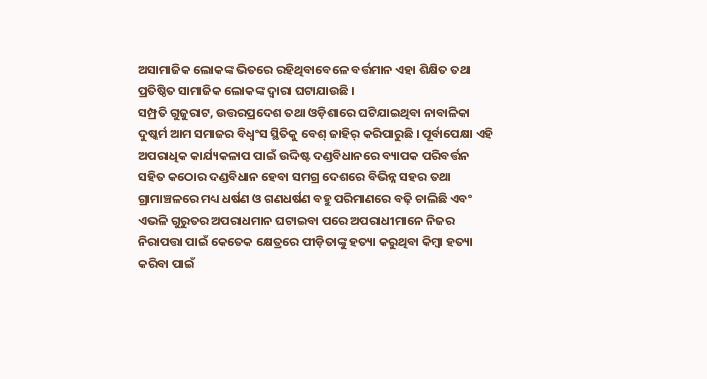ଅସାମାଜିକ ଲୋକଙ୍କ ଭିତରେ ରହିଥିବାବେଳେ ବର୍ତ୍ତମାନ ଏହା ଶିକ୍ଷିତ ତଥା ପ୍ରତିଷ୍ଠିତ ସାମାଜିକ ଲୋକଙ୍କ ଦ୍ୱାରା ଘଟାଯାଉଛି ।
ସମ୍ପ୍ରତି ଗୁଜୁରାଟ, ଉତ୍ତରପ୍ରଦେଶ ତଥା ଓଡ଼ିଶାରେ ଘଟିଯାଇଥିବା ନାବାଳିକା ଦୁଷ୍କର୍ମ ଆମ ସମାଜର ବିଧ୍ୱଂସ ସ୍ଥିତିକୁ ବେଶ୍ ଜାହିର୍ କରିପାରୁଛି । ପୂର୍ବାପେକ୍ଷା ଏହି ଅପରାଧିକ କାର୍ଯ୍ୟକଳାପ ପାଇଁ ଉଦ୍ଦିଷ୍ଟ ଦଣ୍ଡବିଧାନରେ ବ୍ୟାପକ ପରିବର୍ତ୍ତନ ସହିତ କଠୋର ଦଣ୍ଡବିଧାନ ହେବା ସମଗ୍ର ଦେଶରେ ବିଭିନ୍ନ ସହର ତଥା ଗ୍ରାମାଞ୍ଚଳରେ ମଧ୍ୟ ଧର୍ଷଣ ଓ ଗଣଧର୍ଷଣ ବହୁ ପରିମାଣରେ ବଢ଼ି ଚାଲିଛି ଏବଂ ଏଭଳି ଗୁରୁତର ଅପରାଧମାନ ଘଟାଇବା ପରେ ଅପରାଧୀମାନେ ନିଜର ନିରାପତ୍ତା ପାଇଁ କେତେକ କ୍ଷେତ୍ରରେ ପୀଡ଼ିତାଙ୍କୁ ହତ୍ୟା କରୁଥିବା କିମ୍ବା ହତ୍ୟା କରିବା ପାଇଁ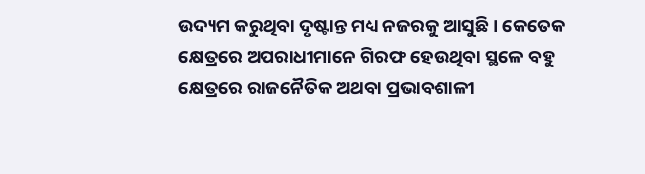ଉଦ୍ୟମ କରୁଥିବା ଦୃଷ୍ଟାନ୍ତ ମଧ୍ୟ ନଜରକୁ ଆସୁଛି । କେତେକ କ୍ଷେତ୍ରରେ ଅପରାଧୀମାନେ ଗିରଫ ହେଉଥିବା ସ୍ଥଳେ ବହୁ କ୍ଷେତ୍ରରେ ରାଜନୈତିକ ଅଥବା ପ୍ରଭାବଶାଳୀ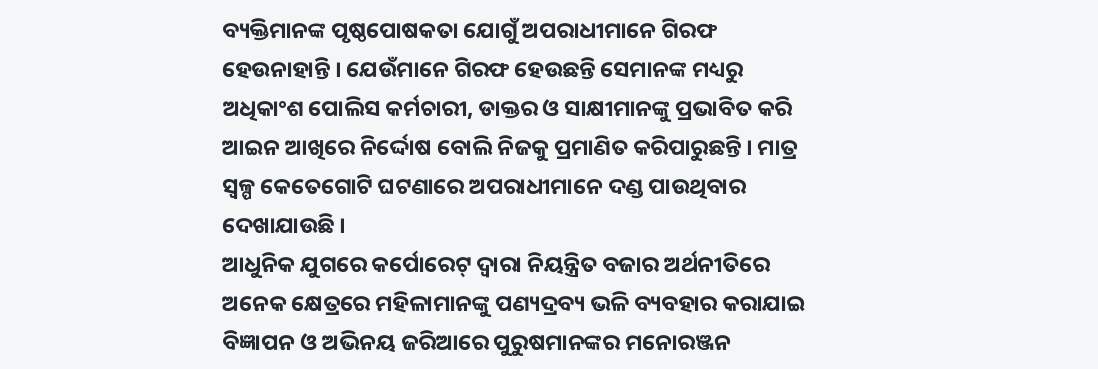ବ୍ୟକ୍ତିମାନଙ୍କ ପୃଷ୍ଠପୋଷକତା ଯୋଗୁଁ ଅପରାଧୀମାନେ ଗିରଫ ହେଉନାହାନ୍ତି । ଯେଉଁମାନେ ଗିରଫ ହେଉଛନ୍ତି ସେମାନଙ୍କ ମଧ୍ୟରୁ ଅଧିକାଂଶ ପୋଲିସ କର୍ମଚାରୀ, ଡାକ୍ତର ଓ ସାକ୍ଷୀମାନଙ୍କୁ ପ୍ରଭାବିତ କରି ଆଇନ ଆଖିରେ ନିର୍ଦ୍ଦୋଷ ବୋଲି ନିଜକୁ ପ୍ରମାଣିତ କରିପାରୁଛନ୍ତି । ମାତ୍ର ସ୍ୱଳ୍ପ କେତେଗୋଟି ଘଟଣାରେ ଅପରାଧୀମାନେ ଦଣ୍ଡ ପାଉଥିବାର ଦେଖାଯାଉଛି ।
ଆଧୁନିକ ଯୁଗରେ କର୍ପୋରେଟ୍ ଦ୍ୱାରା ନିୟନ୍ତ୍ରିତ ବଜାର ଅର୍ଥନୀତିରେ ଅନେକ କ୍ଷେତ୍ରରେ ମହିଳାମାନଙ୍କୁ ପଣ୍ୟଦ୍ରବ୍ୟ ଭଳି ବ୍ୟବହାର କରାଯାଇ ବିଜ୍ଞାପନ ଓ ଅଭିନୟ ଜରିଆରେ ପୁରୁଷମାନଙ୍କର ମନୋରଞ୍ଜନ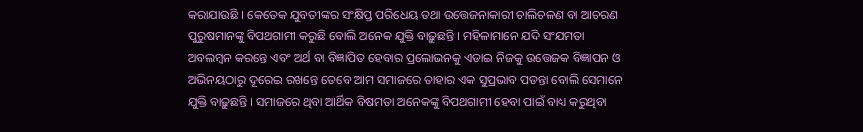କରାଯାଉଛି । କେତେକ ଯୁବତୀଙ୍କର ସଂକ୍ଷିପ୍ତ ପରିଧେୟ ତଥା ଉତ୍ତେଜନାକାରୀ ଚାଲିଚଳଣ ବା ଆଚରଣ ପୁରୁଷମାନଙ୍କୁ ବିପଥଗାମୀ କରୁଛି ବୋଲି ଅନେକ ଯୁକ୍ତି ବାଢ଼ୁଛନ୍ତି । ମହିଳାମାନେ ଯଦି ସଂଯମତା ଅବଲମ୍ବନ କରନ୍ତେ ଏବଂ ଅର୍ଥ ବା ବିଜ୍ଞାପିତ ହେବାର ପ୍ରଲୋଭନକୁ ଏଡାଇ ନିଜକୁ ଉତ୍ତେଜକ ବିଜ୍ଞାପନ ଓ ଅଭିନୟଠାରୁ ଦୂରେଇ ରଖନ୍ତେ ତେବେ ଆମ ସମାଜରେ ତାହାର ଏକ ସୁପ୍ରଭାବ ପଡନ୍ତା ବୋଲି ସେମାନେ ଯୁକ୍ତି ବାଢ଼ୁଛନ୍ତି । ସମାଜରେ ଥିବା ଆର୍ଥିକ ବିଷମତା ଅନେକଙ୍କୁ ବିପଥଗାମୀ ହେବା ପାଇଁ ବାଧ୍ୟ କରୁଥିବା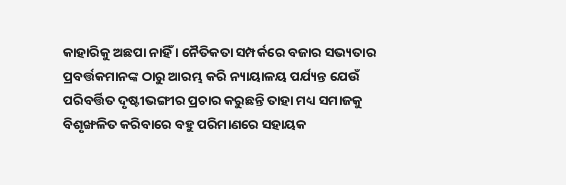କାହାରିକୁ ଅଛପା ନାହିଁ । ନୈତିକତା ସମ୍ପର୍କରେ ବଜାର ସଭ୍ୟତାର ପ୍ରବର୍ତ୍ତକମାନଙ୍କ ଠାରୁ ଆରମ୍ଭ କରି ନ୍ୟାୟାଳୟ ପର୍ଯ୍ୟନ୍ତ ଯେଉଁ ପରିବର୍ତ୍ତିତ ଦୃଷ୍ଟୀଭଙ୍ଗୀର ପ୍ରଚାର କରୁଛନ୍ତି ତାହା ମଧ୍ୟ ସମାଜକୁ ବିଶୃଙ୍ଖଳିତ କରିବାରେ ବହୁ ପରିମାଣରେ ସହାୟକ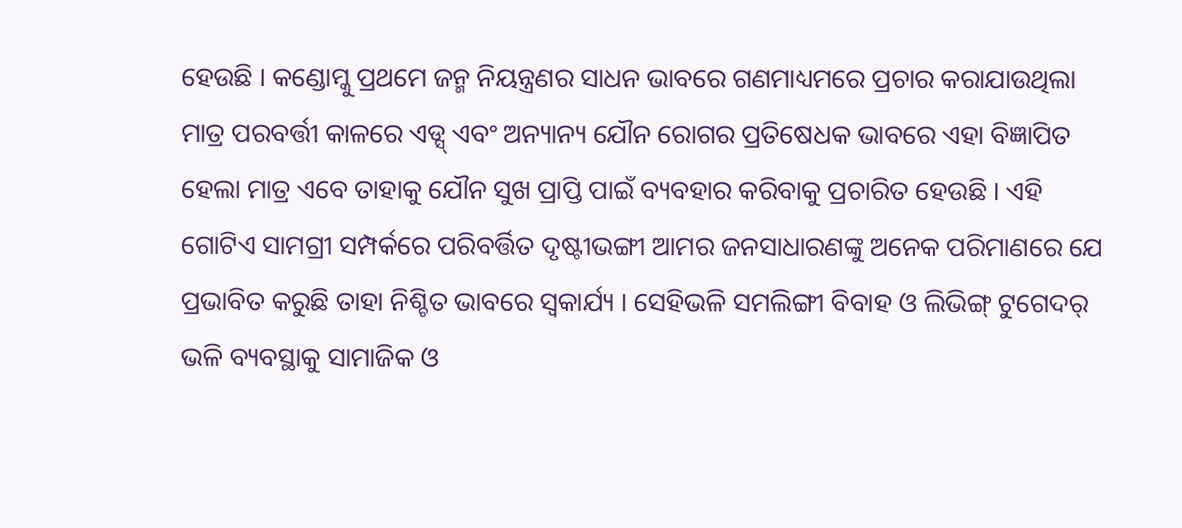ହେଉଛି । କଣ୍ଡୋମ୍କୁ ପ୍ରଥମେ ଜନ୍ମ ନିୟନ୍ତ୍ରଣର ସାଧନ ଭାବରେ ଗଣମାଧ୍ୟମରେ ପ୍ରଚାର କରାଯାଉଥିଲା ମାତ୍ର ପରବର୍ତ୍ତୀ କାଳରେ ଏଡ୍ସ୍ ଏବଂ ଅନ୍ୟାନ୍ୟ ଯୌନ ରୋଗର ପ୍ରତିଷେଧକ ଭାବରେ ଏହା ବିଜ୍ଞାପିତ ହେଲା ମାତ୍ର ଏବେ ତାହାକୁ ଯୌନ ସୁଖ ପ୍ରାପ୍ତି ପାଇଁ ବ୍ୟବହାର କରିବାକୁ ପ୍ରଚାରିତ ହେଉଛି । ଏହି ଗୋଟିଏ ସାମଗ୍ରୀ ସମ୍ପର୍କରେ ପରିବର୍ତ୍ତିତ ଦୃଷ୍ଟୀଭଙ୍ଗୀ ଆମର ଜନସାଧାରଣଙ୍କୁ ଅନେକ ପରିମାଣରେ ଯେ ପ୍ରଭାବିତ କରୁଛି ତାହା ନିଶ୍ଚିତ ଭାବରେ ସ୍ୱକାର୍ଯ୍ୟ । ସେହିଭଳି ସମଲିଙ୍ଗୀ ବିବାହ ଓ ଲିଭିଙ୍ଗ୍ ଟୁଗେଦର୍ ଭଳି ବ୍ୟବସ୍ଥାକୁ ସାମାଜିକ ଓ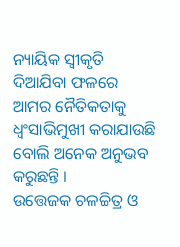ନ୍ୟାୟିକ ସ୍ୱୀକୃତି ଦିଆଯିବା ଫଳରେ ଆମର ନୈତିକତାକୁ ଧ୍ୱଂସାଭିମୁଖୀ କରାଯାଉଛି ବୋଲି ଅନେକ ଅନୁଭବ କରୁଛନ୍ତି ।
ଉତ୍ତେଜକ ଚଳଚ୍ଚିତ୍ର ଓ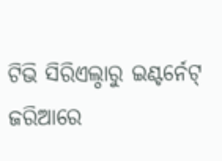ଟିଭି ସିରିଏଲ୍ଠାରୁ ଇଣ୍ଟର୍ନେଟ୍ ଜରିଆରେ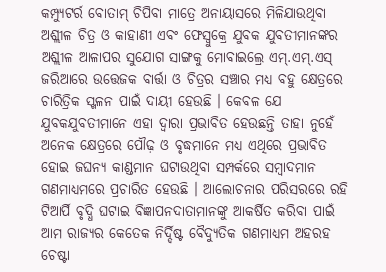କମ୍ପ୍ୟୁଟର୍ର ବୋତାମ୍ ଚିପିବା ମାତ୍ରେ ଅନାୟାସରେ ମିଳିଯାଉଥିବା ଅଶ୍ଲୀଳ ଚିତ୍ର ଓ କାହାଣୀ ଏବଂ ଫେସ୍ବୁକ୍ରେ ଯୁବକ ଯୁବତୀମାନଙ୍କର ଅଶ୍ଲୀଳ ଆଳାପର ସୁଯୋଗ ସାଙ୍ଗକୁ ମୋବାଇଲ୍ରେ ଏମ୍.ଏମ୍.ଏସ୍ ଜରିଆରେ ଉତ୍ତେଜକ ବାର୍ତ୍ତା ଓ ଚିତ୍ରର ସଞ୍ଚାର ମଧ୍ୟ ବହୁ କ୍ଷେତ୍ରରେ ଚାରିତ୍ରିକ ସ୍ଖଳନ ପାଇଁ ଦାୟୀ ହେଉଛି । କେବଳ ଯେ ଯୁବକଯୁବତୀମାନେ ଏହା ଦ୍ୱାରା ପ୍ରଭାବିତ ହେଉଛନ୍ତି ତାହା ନୁହେଁ ଅନେକ କ୍ଷେତ୍ରରେ ପୌଢ଼ ଓ ବୃଦ୍ଧମାନେ ମଧ୍ୟ ଏଥିରେ ପ୍ରଭାବିତ ହୋଇ ଜଘନ୍ୟ କାଣ୍ଡମାନ ଘଟାଉଥିବା ସମ୍ପର୍କରେ ସମ୍ବାଦମାନ ଗଣମାଧ୍ୟମରେ ପ୍ରଚାରିତ ହେଉଛି । ଆଲୋଚନାର ପରିସରରେ ରହି ଟିଆର୍ପି ବୃଦ୍ଧି ଘଟାଇ ବିଜ୍ଞାପନଦାତାମାନଙ୍କୁ ଆକର୍ଷିତ କରିବା ପାଇଁ ଆମ ରାଜ୍ୟର କେତେକ ନିର୍ଦ୍ଦିଷ୍ଟ ବୈଦ୍ୟୁତିକ ଗଣମାଧ୍ୟମ ଅହରହ ଚେଷ୍ଟା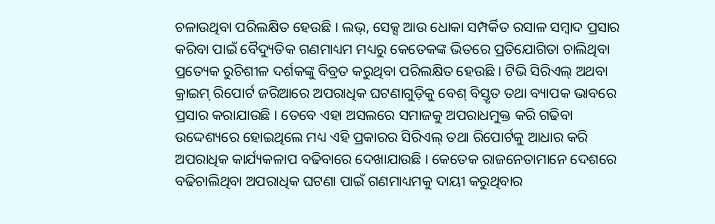ଚଳାଉଥିବା ପରିଲକ୍ଷିତ ହେଉଛି । ଲଭ୍, ସେକ୍ସ ଆଉ ଧୋକା ସମ୍ପର୍କିତ ରସାଳ ସମ୍ବାଦ ପ୍ରସାର କରିବା ପାଇଁ ବୈଦ୍ୟୁତିକ ଗଣମାଧ୍ୟମ ମଧ୍ୟରୁ କେତେକଙ୍କ ଭିତରେ ପ୍ରତିଯୋଗିତା ଚାଲିଥିବା ପ୍ରତ୍ୟେକ ରୁଚିଶୀଳ ଦର୍ଶକଙ୍କୁ ବିବ୍ରତ କରୁଥିବା ପରିଲକ୍ଷିତ ହେଉଛି । ଟିଭି ସିରିଏଲ୍ ଅଥବା କ୍ରାଇମ୍ ରିପୋର୍ଟ ଜରିଆରେ ଅପରାଧିକ ଘଟଣାଗୁଡ଼ିକୁ ବେଶ୍ ବିସ୍ତୃତ ତଥା ବ୍ୟାପକ ଭାବରେ ପ୍ରସାର କରାଯାଉଛି । ତେବେ ଏହା ଅସଲରେ ସମାଜକୁ ଅପରାଧମୁକ୍ତ କରି ଗଢିବା ଉଦ୍ଦେଶ୍ୟରେ ହୋଇଥିଲେ ମଧ୍ୟ ଏହି ପ୍ରକାରର ସିରିଏଲ୍ ତଥା ରିପୋର୍ଟକୁ ଆଧାର କରି ଅପରାଧିକ କାର୍ଯ୍ୟକଳାପ ବଢିବାରେ ଦେଖାଯାଉଛି । କେତେକ ରାଜନେତାମାନେ ଦେଶରେ ବଢିଚାଲିଥିବା ଅପରାଧିକ ଘଟଣା ପାଇଁ ଗଣମାଧ୍ୟମକୁ ଦାୟୀ କରୁଥିବାର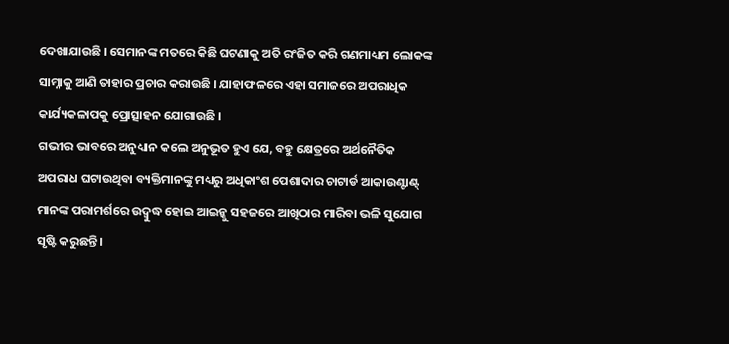ଦେଖାଯାଉଛି । ସେମାନଙ୍କ ମତରେ କିଛି ଘଟଣାକୁ ଅତି ରଂଜିତ କରି ଗଣମାଧ୍ୟମ ଲୋକଙ୍କ ସାମ୍ନାକୁ ଆଣି ତାହାର ପ୍ରଚାର କରାଉଛି । ଯାହାଫଳରେ ଏହା ସମାଜରେ ଅପରାଧିକ କାର୍ଯ୍ୟକଳାପକୁ ପ୍ରୋତ୍ସାହନ ଯୋଗାଉଛି ।
ଗଭୀର ଭାବରେ ଅନୁଧ୍ୟାନ କଲେ ଅନୁଭୂତ ହୁଏ ଯେ, ବହୁ କ୍ଷେତ୍ରରେ ଅର୍ଥନୈତିକ ଅପରାଧ ଘଟାଉଥିବା ବ୍ୟକ୍ତିମାନଙ୍କୁ ମଧ୍ୟରୁ ଅଧିକାଂଶ ପେଶାଦାର ଚାଟାର୍ଡ ଆକାଉଣ୍ଟାଣ୍ଟ୍ ମାନଙ୍କ ପରାମର୍ଶରେ ଉଦ୍ବୁଦ୍ଧ ହୋଇ ଆଇନ୍କୁ ସହଜରେ ଆଖିଠାର ମାରିବା ଭଳି ସୁଯୋଗ ସୃଷ୍ଟି କରୁଛନ୍ତି ।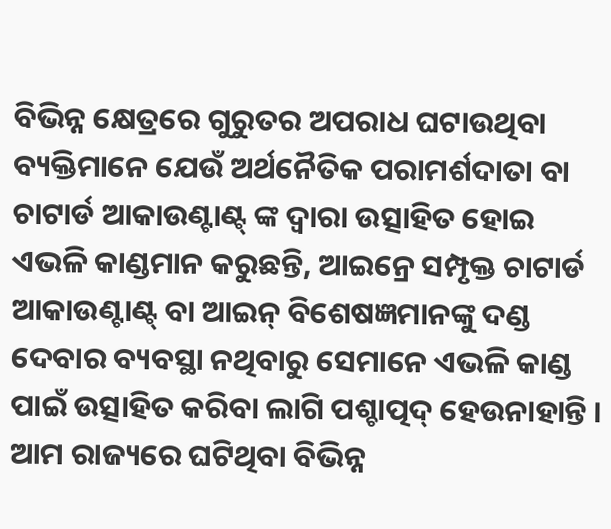ବିଭିନ୍ନ କ୍ଷେତ୍ରରେ ଗୁରୁତର ଅପରାଧ ଘଟାଉଥିବା ବ୍ୟକ୍ତିମାନେ ଯେଉଁ ଅର୍ଥନୈତିକ ପରାମର୍ଶଦାତା ବା ଚାଟାର୍ଡ ଆକାଉଣ୍ଟାଣ୍ଟ୍ ଙ୍କ ଦ୍ୱାରା ଉତ୍ସାହିତ ହୋଇ ଏଭଳି କାଣ୍ଡମାନ କରୁଛନ୍ତି, ଆଇନ୍ରେ ସମ୍ପୃକ୍ତ ଚାଟାର୍ଡ ଆକାଉଣ୍ଟାଣ୍ଟ୍ ବା ଆଇନ୍ ବିଶେଷଜ୍ଞମାନଙ୍କୁ ଦଣ୍ଡ ଦେବାର ବ୍ୟବସ୍ଥା ନଥିବାରୁ ସେମାନେ ଏଭଳି କାଣ୍ଡ ପାଇଁ ଉତ୍ସାହିତ କରିବା ଲାଗି ପଶ୍ଚାତ୍ପଦ୍ ହେଉନାହାନ୍ତି । ଆମ ରାଜ୍ୟରେ ଘଟିଥିବା ବିଭିନ୍ନ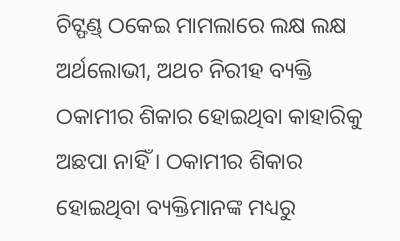ଚିଟ୍ଫଣ୍ଡ୍ ଠକେଇ ମାମଲାରେ ଲକ୍ଷ ଲକ୍ଷ ଅର୍ଥଲୋଭୀ, ଅଥଚ ନିରୀହ ବ୍ୟକ୍ତି ଠକାମୀର ଶିକାର ହୋଇଥିବା କାହାରିକୁ ଅଛପା ନାହିଁ । ଠକାମୀର ଶିକାର ହୋଇଥିବା ବ୍ୟକ୍ତିମାନଙ୍କ ମଧ୍ୟରୁ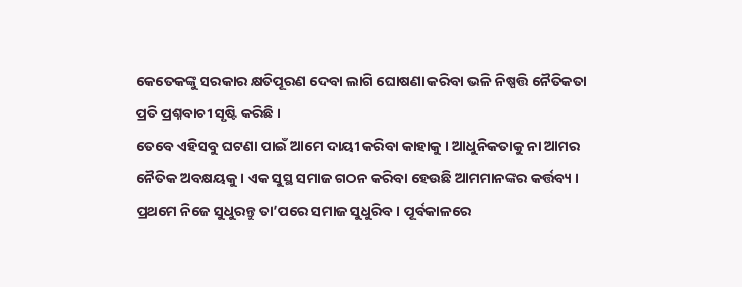କେତେକଙ୍କୁ ସରକାର କ୍ଷତିପୂରଣ ଦେବା ଲାଗି ଘୋଷଣା କରିବା ଭଳି ନିଷ୍ପତ୍ତି ନୈତିକତା ପ୍ରତି ପ୍ରଶ୍ନବାଚୀ ସୃଷ୍ଟି କରିଛି ।
ତେବେ ଏହିସବୁ ଘଟଣା ପାଇଁ ଆମେ ଦାୟୀ କରିବା କାହାକୁ । ଆଧୁନିକତାକୁ ନା ଆମର ନୈତିକ ଅବକ୍ଷୟକୁ । ଏକ ସୁସ୍ଥ ସମାଜ ଗଠନ କରିବା ହେଉଛି ଆମମାନଙ୍କର କର୍ତ୍ତବ୍ୟ । ପ୍ରଥମେ ନିଜେ ସୁଧୁରନ୍ତୁ ତା’ପରେ ସମାଜ ସୁଧୁରିବ । ପୂର୍ବକାଳରେ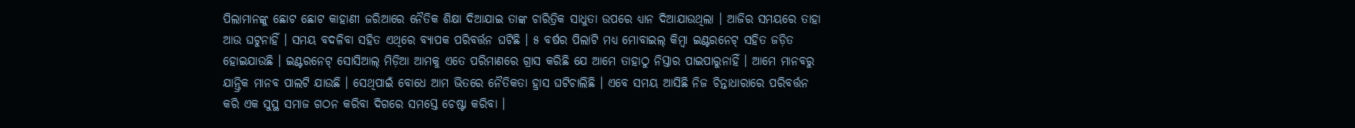ପିଲାମାନଙ୍କୁ ଛୋଟ ଛୋଟ କାହାଣୀ ଜରିଆରେ ନୈତିକ ଶିକ୍ଷା ଦିଆଯାଇ ତାଙ୍କ ଚାରିତ୍ରିକ ସାଧୁତା ଉପରେ ଧ୍ୟାନ ଦିଆଯାଉଥିଲା । ଆଜିର ସମୟରେ ତାହା ଆଉ ଘଟୁନାହିଁ । ସମୟ ବଦଳିବା ସହିତ ଏଥିରେ ବ୍ୟାପକ ପରିବର୍ତ୍ତନ ଘଟିଛି । ୫ ବର୍ଷର ପିଲାଟି ମଧ୍ୟ ମୋବାଇଲ୍ କିମ୍ବା ଇଣ୍ଟରନେଟ୍ ସହିତ ଜଡ଼ିତ ହୋଇଯାଉଛି । ଇଣ୍ଟରନେଟ୍ ସୋସିଆଲ୍ ମିଡ଼ିଆ ଆମକୁ ଏତେ ପରିମାଣରେ ଗ୍ରାସ କରିଛି ଯେ ଆମେ ତାହାଠୁ ନିସ୍ତାର ପାଇପାରୁନାହିଁ । ଆମେ ମାନବରୁ ଯାନ୍ତ୍ରିକ ମାନବ ପାଲଟି ଯାଉଛି । ସେଥିପାଇଁ ବୋଧେ ଆମ ଭିତରେ ନୈତିକତା ହ୍ରାସ ଘଟିଚାଲିଛି । ଏବେ ସମୟ ଆସିଛି ନିଜ ଚିନ୍ତାଧାରାରେ ପରିବର୍ତ୍ତନ କରି ଏକ ସୁସ୍ଥ ସମାଜ ଗଠନ କରିବା ଦିଗରେ ସମସ୍ତେ ଚେଷ୍ଟା କରିବା ।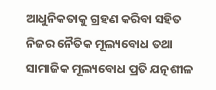ଆଧୁନିକତାକୁ ଗ୍ରହଣ କରିବା ସହିତ ନିଜର ନୈତିକ ମୂଲ୍ୟବୋଧ ତଥା ସାମାଜିକ ମୂଲ୍ୟବୋଧ ପ୍ରତି ଯତ୍ନଶୀଳ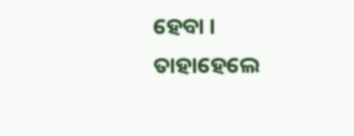ହେବା । ତାହାହେଲେ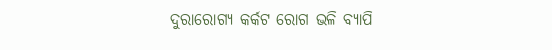ଦୁରାରୋଗ୍ୟ କର୍କଟ ରୋଗ ଭଳି ବ୍ୟାପି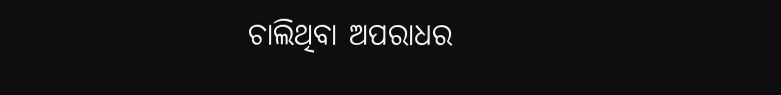ଚାଲିଥିବା ଅପରାଧର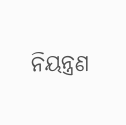ନିୟନ୍ତ୍ରଣ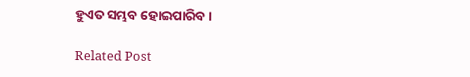ହୁଏତ ସମ୍ଭବ ହୋଇପାରିବ ।

Related Post